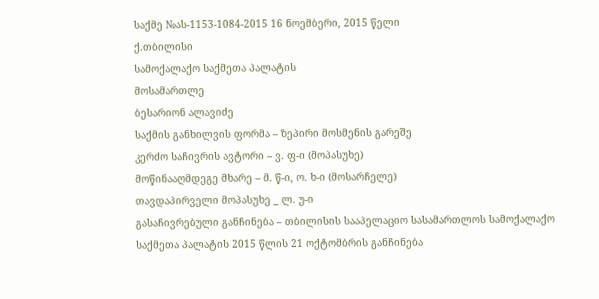საქმე №ას-1153-1084-2015 16 ნოემბერი, 2015 წელი
ქ.თბილისი
სამოქალაქო საქმეთა პალატის
მოსამართლე
ბესარიონ ალავიძე
საქმის განხილვის ფორმა – ზეპირი მოსმენის გარეშე
კერძო საჩივრის ავტორი – ვ. ფ-ი (მოპასუხე)
მოწინააღმდეგე მხარე – მ. წ-ი, ო. ხ-ი (მოსარჩელე)
თავდაპირველი მოპასუხე _ ლ. უ-ი
გასაჩივრებული განჩინება – თბილისის სააპელაციო სასამართლოს სამოქალაქო საქმეთა პალატის 2015 წლის 21 ოქტომბრის განჩინება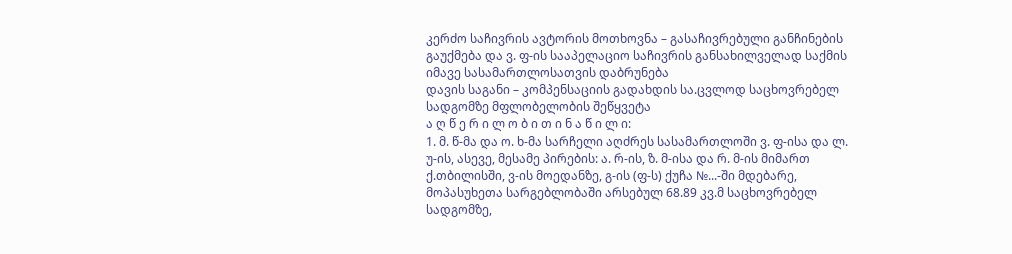კერძო საჩივრის ავტორის მოთხოვნა – გასაჩივრებული განჩინების გაუქმება და ვ. ფ-ის სააპელაციო საჩივრის განსახილველად საქმის იმავე სასამართლოსათვის დაბრუნება
დავის საგანი – კომპენსაციის გადახდის სა.ცვლოდ საცხოვრებელ სადგომზე მფლობელობის შეწყვეტა
ა ღ წ ე რ ი ლ ო ბ ი თ ი ნ ა წ ი ლ ი:
1. მ. წ-მა და ო. ხ-მა სარჩელი აღძრეს სასამართლოში ვ. ფ-ისა და ლ. უ-ის, ასევე, მესამე პირების: ა. რ-ის, ზ. მ-ისა და რ. მ-ის მიმართ ქ.თბილისში, ვ-ის მოედანზე, გ-ის (ფ-ს) ქუჩა №...-ში მდებარე, მოპასუხეთა სარგებლობაში არსებულ 68.89 კვ.მ საცხოვრებელ სადგომზე,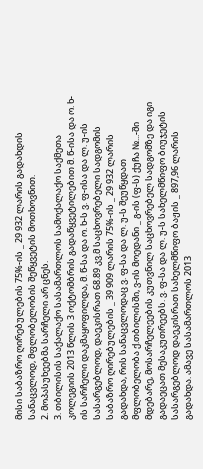მისი საბაზრო ღირებულების 75%-ის _ 29 932 ლარის გადახდის სანაცვლოდ, მფლობელობის შეწყვეტის მოთხოვნით.
2. მოპასუხეებმა სარჩელი არ ცნეს.
3. თბილისის საქალაქო სასამართლოს სამოქალაქო საქმეთა კოლეგიის 2013 წლის 3 ოქტომბრის გადაწყვეტილებით მ. წ-ისა და ო. ხ-ის სარჩელი დაკმაყოფილდა, მ. წ-სა და ო. ხ-ს ვ. ფ-ისა და ლ. უ-ის სასარგებლოდ, დაეკისრათ 68.89 კვ.მ საცხოვრებელი სადგომის საბაზრო ღირებულების _ 39 909 ლარის 75%-ის _ 29 932 ლარის გადახდა, რის სანაცვლოდაც ვ. ფ-სა და ლ. უ-ს შეუწყდათ მფლობელობა ქ.თბილისში, ვ-ის მოედანი _ გ-ის (ფ-ს) ქუჩა №...-ში მდებარე, მოსარჩელეების კუთვნილ საცხოვრებელ სადგომზე და იგი გადაეცათ მესაკუთრეებს. ვ. ფ-სა და ლ. უ-ს სახელმწიფო ბიუჯეტის სასარგებლოდ დაეკისრათ სახელმწიფო ბაჟის _ 897,96 ლარის გადახდა. ამავე სასამართლოს 2013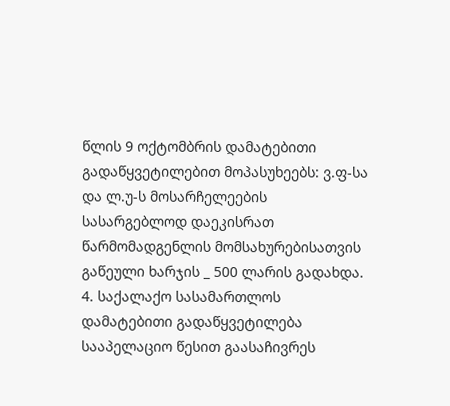წლის 9 ოქტომბრის დამატებითი გადაწყვეტილებით მოპასუხეებს: ვ.ფ-სა და ლ.უ-ს მოსარჩელეების სასარგებლოდ დაეკისრათ წარმომადგენლის მომსახურებისათვის გაწეული ხარჯის _ 500 ლარის გადახდა.
4. საქალაქო სასამართლოს დამატებითი გადაწყვეტილება სააპელაციო წესით გაასაჩივრეს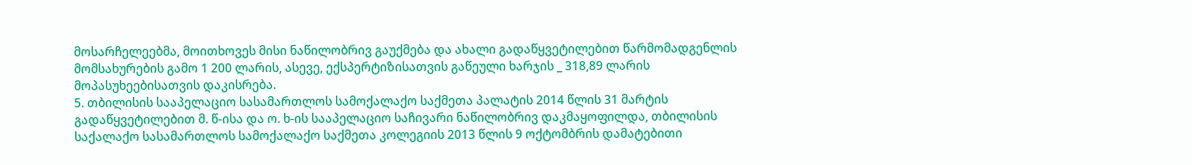მოსარჩელეებმა, მოითხოვეს მისი ნაწილობრივ გაუქმება და ახალი გადაწყვეტილებით წარმომადგენლის მომსახურების გამო 1 200 ლარის, ასევე, ექსპერტიზისათვის გაწეული ხარჯის _ 318,89 ლარის მოპასუხეებისათვის დაკისრება.
5. თბილისის სააპელაციო სასამართლოს სამოქალაქო საქმეთა პალატის 2014 წლის 31 მარტის გადაწყვეტილებით მ. წ-ისა და ო. ხ-ის სააპელაციო საჩივარი ნაწილობრივ დაკმაყოფილდა, თბილისის საქალაქო სასამართლოს სამოქალაქო საქმეთა კოლეგიის 2013 წლის 9 ოქტომბრის დამატებითი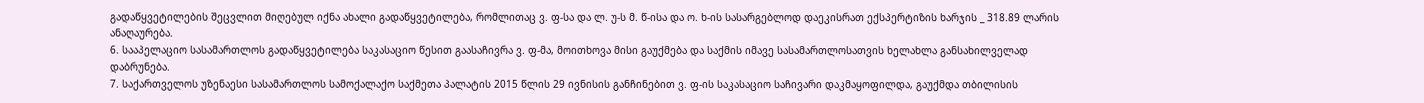გადაწყვეტილების შეცვლით მიღებულ იქნა ახალი გადაწყვეტილება, რომლითაც ვ. ფ-სა და ლ. უ-ს მ. წ-ისა და ო. ხ-ის სასარგებლოდ დაეკისრათ ექსპერტიზის ხარჯის _ 318.89 ლარის ანაღაურება.
6. სააპელაციო სასამართლოს გადაწყვეტილება საკასაციო წესით გაასაჩივრა ვ. ფ-მა, მოითხოვა მისი გაუქმება და საქმის იმავე სასამართლოსათვის ხელახლა განსახილველად დაბრუნება.
7. საქართველოს უზენაესი სასამართლოს სამოქალაქო საქმეთა პალატის 2015 წლის 29 ივნისის განჩინებით ვ. ფ-ის საკასაციო საჩივარი დაკმაყოფილდა, გაუქმდა თბილისის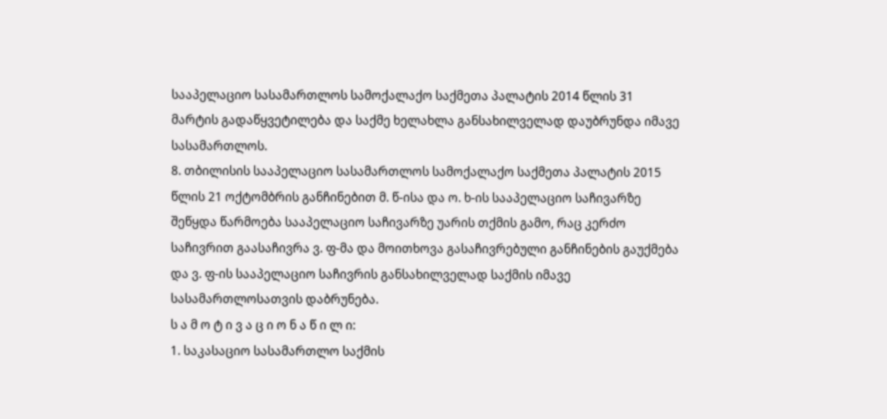სააპელაციო სასამართლოს სამოქალაქო საქმეთა პალატის 2014 წლის 31 მარტის გადაწყვეტილება და საქმე ხელახლა განსახილველად დაუბრუნდა იმავე სასამართლოს.
8. თბილისის სააპელაციო სასამართლოს სამოქალაქო საქმეთა პალატის 2015 წლის 21 ოქტომბრის განჩინებით მ. წ-ისა და ო. ხ-ის სააპელაციო საჩივარზე შეწყდა წარმოება სააპელაციო საჩივარზე უარის თქმის გამო, რაც კერძო საჩივრით გაასაჩივრა ვ. ფ-მა და მოითხოვა გასაჩივრებული განჩინების გაუქმება და ვ. ფ-ის სააპელაციო საჩივრის განსახილველად საქმის იმავე სასამართლოსათვის დაბრუნება.
ს ა მ ო ტ ი ვ ა ც ი ო ნ ა წ ი ლ ი:
1. საკასაციო სასამართლო საქმის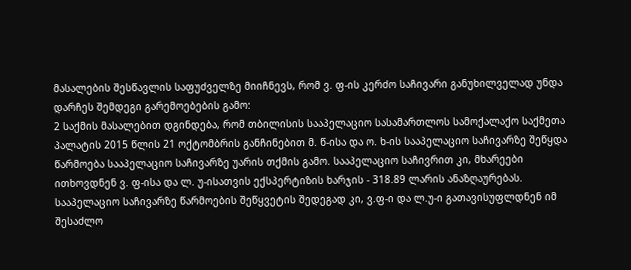მასალების შესწავლის საფუძველზე მიიჩნევს, რომ ვ. ფ-ის კერძო საჩივარი განუხილველად უნდა დარჩეს შემდეგი გარემოებების გამო:
2 საქმის მასალებით დგინდება, რომ თბილისის სააპელაციო სასამართლოს სამოქალაქო საქმეთა პალატის 2015 წლის 21 ოქტომბრის განჩინებით მ. წ-ისა და ო. ხ-ის სააპელაციო საჩივარზე შეწყდა წარმოება სააპელაციო საჩივარზე უარის თქმის გამო. სააპელაციო საჩივრით კი, მხარეები ითხოვდნენ ვ. ფ-ისა და ლ. უ-ისათვის ექსპერტიზის ხარჯის - 318.89 ლარის ანაზღაურებას. სააპელაციო საჩივარზე წარმოების შეწყვეტის შედეგად კი, ვ.ფ-ი და ლ.უ-ი გათავისუფლდნენ იმ შესაძლო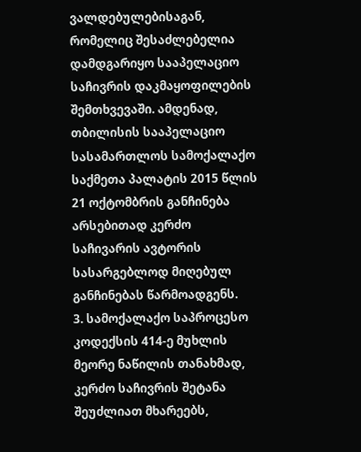ვალდებულებისაგან, რომელიც შესაძლებელია დამდგარიყო სააპელაციო საჩივრის დაკმაყოფილების შემთხვევაში. ამდენად, თბილისის სააპელაციო სასამართლოს სამოქალაქო საქმეთა პალატის 2015 წლის 21 ოქტომბრის განჩინება არსებითად კერძო საჩივარის ავტორის სასარგებლოდ მიღებულ განჩინებას წარმოადგენს.
3. სამოქალაქო საპროცესო კოდექსის 414-ე მუხლის მეორე ნაწილის თანახმად, კერძო საჩივრის შეტანა შეუძლიათ მხარეებს,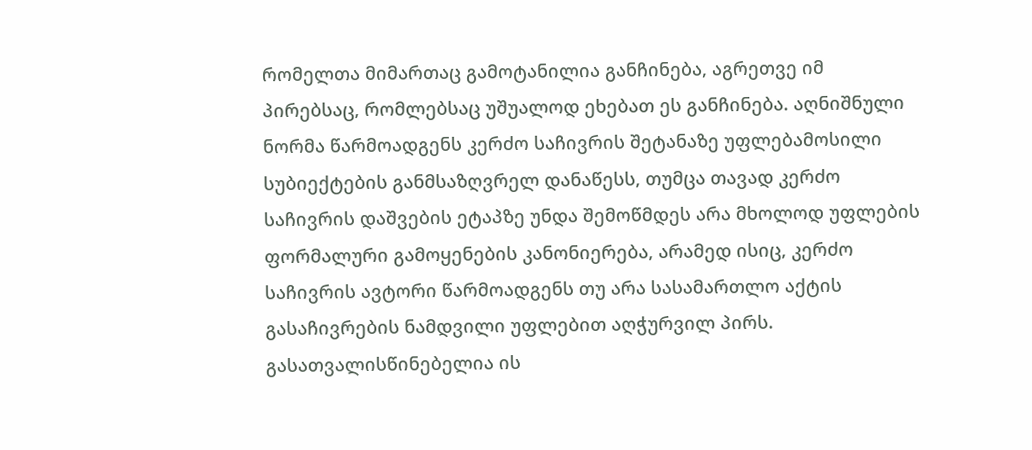რომელთა მიმართაც გამოტანილია განჩინება, აგრეთვე იმ პირებსაც, რომლებსაც უშუალოდ ეხებათ ეს განჩინება. აღნიშნული ნორმა წარმოადგენს კერძო საჩივრის შეტანაზე უფლებამოსილი სუბიექტების განმსაზღვრელ დანაწესს, თუმცა თავად კერძო საჩივრის დაშვების ეტაპზე უნდა შემოწმდეს არა მხოლოდ უფლების ფორმალური გამოყენების კანონიერება, არამედ ისიც, კერძო საჩივრის ავტორი წარმოადგენს თუ არა სასამართლო აქტის გასაჩივრების ნამდვილი უფლებით აღჭურვილ პირს. გასათვალისწინებელია ის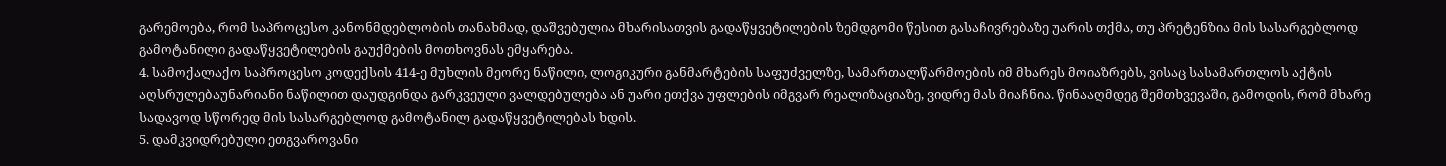გარემოება, რომ საპროცესო კანონმდებლობის თანახმად, დაშვებულია მხარისათვის გადაწყვეტილების ზემდგომი წესით გასაჩივრებაზე უარის თქმა, თუ პრეტენზია მის სასარგებლოდ გამოტანილი გადაწყვეტილების გაუქმების მოთხოვნას ემყარება.
4. სამოქალაქო საპროცესო კოდექსის 414-ე მუხლის მეორე ნაწილი, ლოგიკური განმარტების საფუძველზე, სამართალწარმოების იმ მხარეს მოიაზრებს, ვისაც სასამართლოს აქტის აღსრულებაუნარიანი ნაწილით დაუდგინდა გარკვეული ვალდებულება ან უარი ეთქვა უფლების იმგვარ რეალიზაციაზე, ვიდრე მას მიაჩნია. წინააღმდეგ შემთხვევაში, გამოდის, რომ მხარე სადავოდ სწორედ მის სასარგებლოდ გამოტანილ გადაწყვეტილებას ხდის.
5. დამკვიდრებული ეთგვაროვანი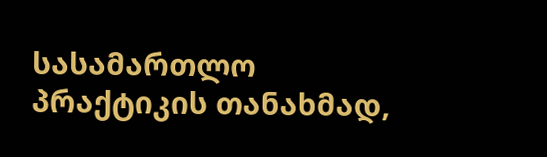სასამართლო პრაქტიკის თანახმად,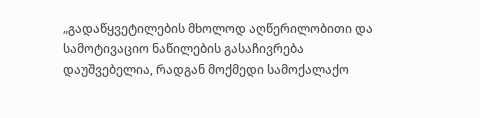„გადაწყვეტილების მხოლოდ აღწერილობითი და სამოტივაციო ნაწილების გასაჩივრება დაუშვებელია, რადგან მოქმედი სამოქალაქო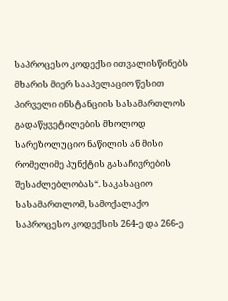საპროცესო კოდექსი ითვალისწინებს მხარის მიერ სააპელაციო წესით პირველი ინსტანციის სასამართლოს გადაწყვეტილების მხოლოდ სარეზოლუციო ნაწილის ან მისი რომელიმე პუნქტის გასაჩივრების შესაძლებლობას“. საკასაციო სასამართლომ, სამოქალაქო საპროცესო კოდექსის 264-ე და 266-ე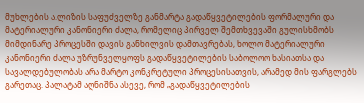მუხლების ა.ლიზის საფუძველზე განმარტა გადაწყვეტილების ფორმალური და მატერიალური კანონიერი ძალა, რომელიც პირველ შემთხვევაში გულისხმობს მიმდინარე პროცესში დავის განხილვის დამთავრებას, ხოლო მატერიალური კანონიერი ძალა უზრუნველყოფს გადაწყვეტილების საბოლოო ხასიათსა და სავალდებულობას არა მარტო კონკრეტული პროცესისათვის, არამედ მის ფარგლებს გარეთაც. პალატამ აღნიშნა ასევე, რომ „გადაწყვეტილების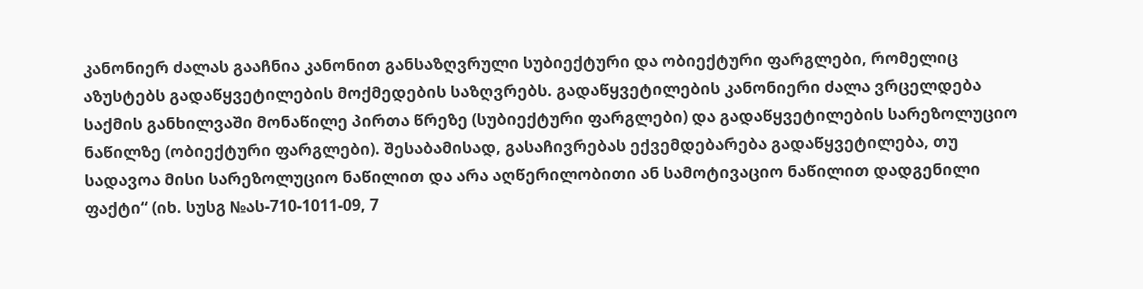კანონიერ ძალას გააჩნია კანონით განსაზღვრული სუბიექტური და ობიექტური ფარგლები, რომელიც აზუსტებს გადაწყვეტილების მოქმედების საზღვრებს. გადაწყვეტილების კანონიერი ძალა ვრცელდება საქმის განხილვაში მონაწილე პირთა წრეზე (სუბიექტური ფარგლები) და გადაწყვეტილების სარეზოლუციო ნაწილზე (ობიექტური ფარგლები). შესაბამისად, გასაჩივრებას ექვემდებარება გადაწყვეტილება, თუ სადავოა მისი სარეზოლუციო ნაწილით და არა აღწერილობითი ან სამოტივაციო ნაწილით დადგენილი ფაქტი“ (იხ. სუსგ №ას-710-1011-09, 7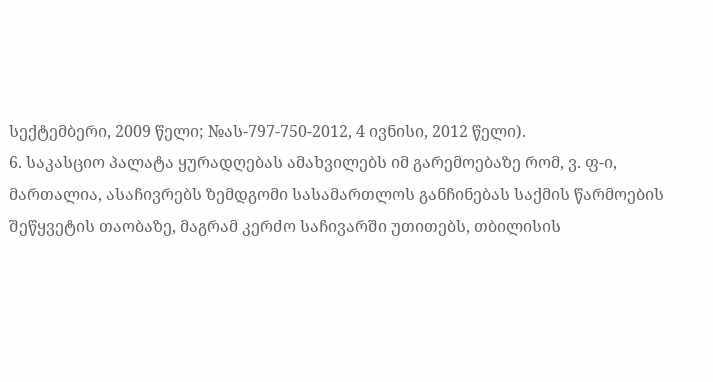სექტემბერი, 2009 წელი; №ას-797-750-2012, 4 ივნისი, 2012 წელი).
6. საკასციო პალატა ყურადღებას ამახვილებს იმ გარემოებაზე რომ, ვ. ფ-ი, მართალია, ასაჩივრებს ზემდგომი სასამართლოს განჩინებას საქმის წარმოების შეწყვეტის თაობაზე, მაგრამ კერძო საჩივარში უთითებს, თბილისის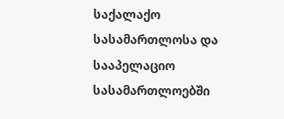საქალაქო სასამართლოსა და სააპელაციო სასამართლოებში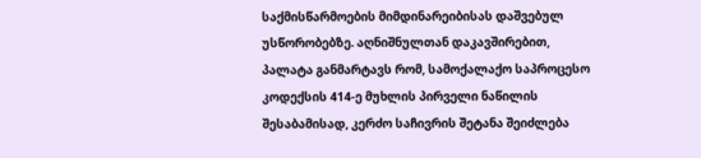საქმისწარმოების მიმდინარეიბისას დაშვებულ უსწორობებზე. აღნიშნულთან დაკავშირებით, პალატა განმარტავს რომ, სამოქალაქო საპროცესო კოდექსის 414-ე მუხლის პირველი ნაწილის შესაბამისად, კერძო საჩივრის შეტანა შეიძლება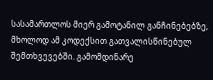სასამართლოს მიერ გამოტანილ განჩინებებზე, მხოლოდ ამ კოდექსით გათვალისწინებულ შემთხვევებში. გამომდინარე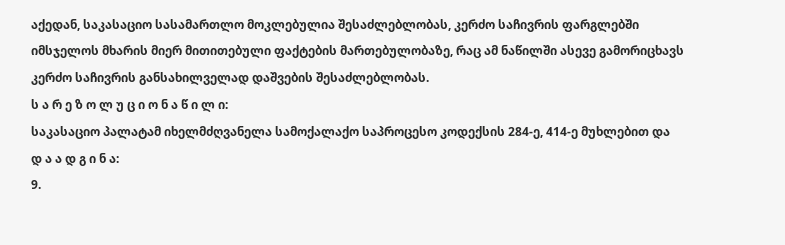აქედან, საკასაციო სასამართლო მოკლებულია შესაძლებლობას, კერძო საჩივრის ფარგლებში იმსჯელოს მხარის მიერ მითითებული ფაქტების მართებულობაზე, რაც ამ ნაწილში ასევე გამორიცხავს კერძო საჩივრის განსახილველად დაშვების შესაძლებლობას.
ს ა რ ე ზ ო ლ უ ც ი ო ნ ა წ ი ლ ი:
საკასაციო პალატამ იხელმძღვანელა სამოქალაქო საპროცესო კოდექსის 284-ე, 414-ე მუხლებით და
დ ა ა დ გ ი ნ ა:
9.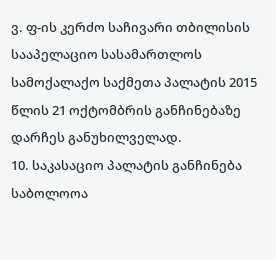ვ. ფ-ის კერძო საჩივარი თბილისის სააპელაციო სასამართლოს სამოქალაქო საქმეთა პალატის 2015 წლის 21 ოქტომბრის განჩინებაზე დარჩეს განუხილველად.
10. საკასაციო პალატის განჩინება საბოლოოა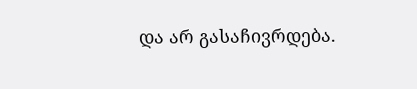და არ გასაჩივრდება.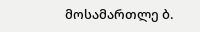მოსამართლე ბ.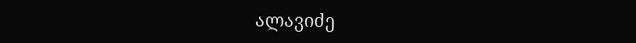ალავიძე